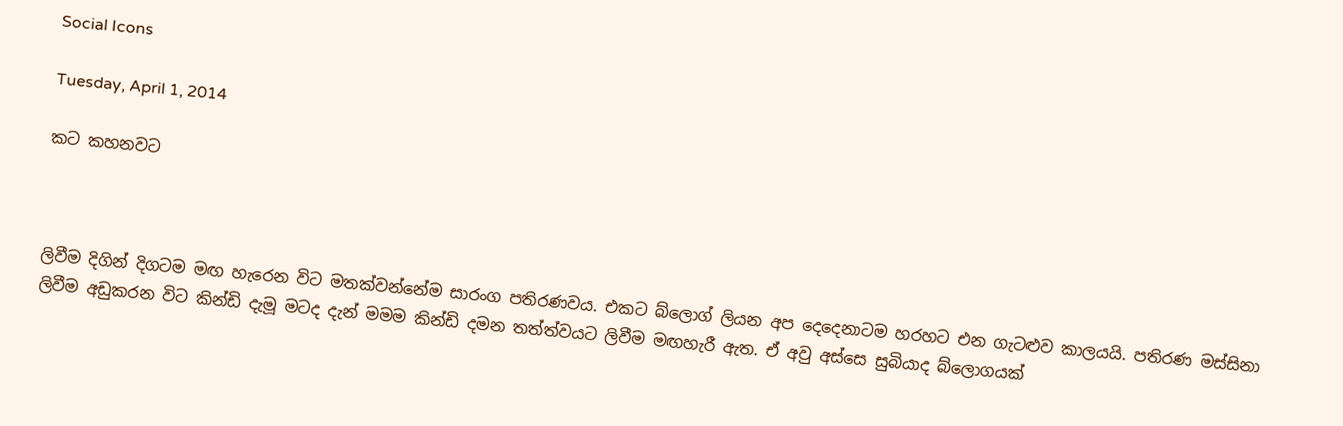Social Icons

Tuesday, April 1, 2014

කට කහනවට



ලිවීම දිගින් දිගටම මඟ හැරෙන විට මතක්වන්නේම සාරංග පතිරණවය. එකට බ්ලොග් ලියන අප දෙදෙනාටම හරහට එන ගැටළුව කාලයයි. පතිරණ මස්සිනා ලිවීම අඩුකරන විට කින්ඩි දැමූ මටද දැන් මමම කින්ඩි දමන තත්ත්වයට ලිවීම මඟහැරී ඇත. ඒ අවු අස්සෙ සුබියාද බ්ලොගයක්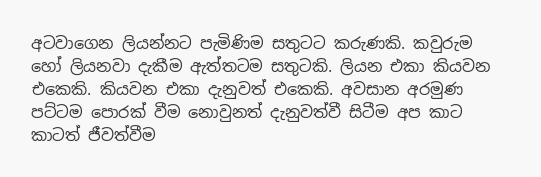අටවාගෙන ලියන්නට පැමිණිම සතුටට කරුණකි. කවුරුම හෝ ලියනවා දැකීම ඇත්තටම සතුටකි. ලියන එකා කියවන එකෙකි. කියවන එකා දැනුවත් එකෙකි. අවසාන අරමුණ පට්ටම පොරක් වීම නොවුනත් දැනුවත්වී සිටීම අප කාට කාටත් ජීවත්වීම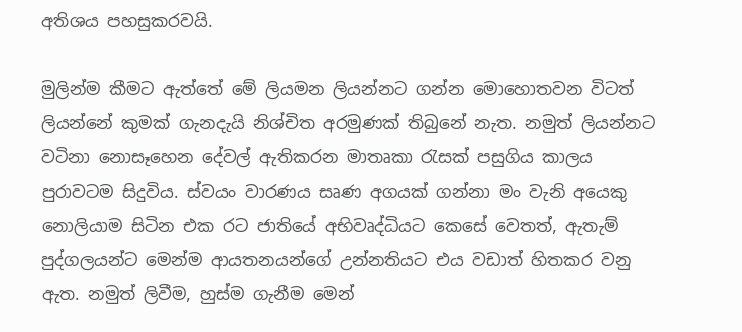අතිශය පහසුකරවයි.

මුලින්ම කීමට ඇත්තේ මේ ලියමන ලියන්නට ගන්න මොහොතවන විටත් ලියන්නේ කුමක් ගැනදැයි නිශ්චිත අරමුණක් තිබුනේ නැත. නමුත් ලියන්නට වටිනා නොසෑහෙන දේවල් ඇතිකරන මාතෘකා රැසක් පසුගිය කාලය පුරාවටම සිදුවිය. ස්වයං වාරණය සෘණ අගයක් ගන්නා මං වැනි අයෙකු නොලියාම සිටින එක රට ජාතියේ අභිවෘද්ධියට කෙසේ වෙතත්, ඇතැම් පුද්ගලයන්ට මෙන්ම ආයතනයන්ගේ උන්නතියට එය වඩාත් හිතකර වනු ඇත. නමුත් ලිවීම, හුස්ම ගැනීම මෙන්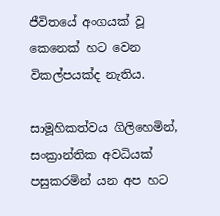ජීවිතයේ අංගයක් වූ කෙනෙක් හට වෙන විකල්පයක්ද නැතිය.

සාමූහිකත්වය ගිලිහෙමින්, සංක්‍රාන්තික අවධියක් පසුකරමින් යන අප හට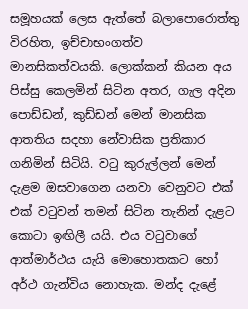සමූහයක් ලෙස ඇත්තේ බලාපොරොත්තු විරහිත, ඉච්චාභංගත්ව මානසිකත්වයකි. ලොක්කන් කියන අය පිස්සු කෙලමින් සිටින අතර, ගැල අදින පොඩ්ඩන්, කුඩ්ඩන් මෙන් මානසික ආතතිය සදහා නේවාසික ප්‍රතිකාර ගනිමින් සිටියි. වටු කුරුල්ලන් මෙන් දැළම ඔසවාගෙන යනවා වෙනුවට එක් එක් වටුවන් තමන් සිටින තැනින් දැළට කොටා ඉඟිලී යයි. එය වටුවාගේ ආත්මාර්ථය යැයි මොහොතකට හෝ අර්ථ ගැන්විය නොහැක. මන්ද දැළේ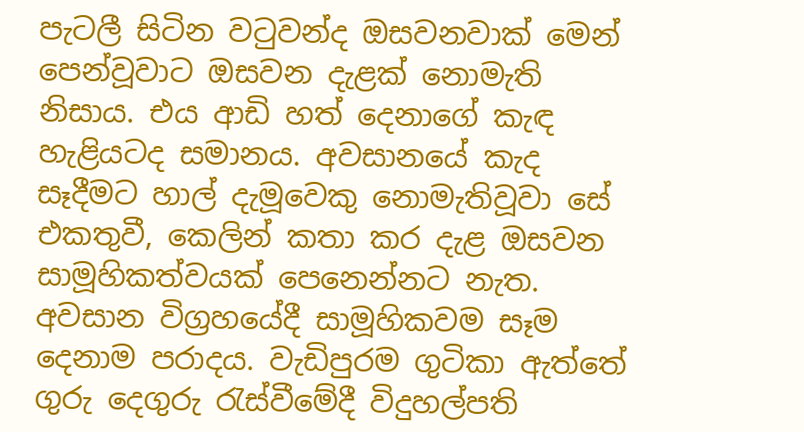පැටලී සිටින වටුවන්ද ඔසවනවාක් මෙන් පෙන්වූවාට ඔසවන දැළක් නොමැති නිසාය. එය ආඩි හත් දෙනාගේ කැඳ හැළියටද සමානය. අවසානයේ කැද සෑදීමට හාල් දැමූවෙකු නොමැතිවූවා සේ එකතුවී, කෙලින් කතා කර දැළ ඔසවන සාමූහිකත්වයක් පෙනෙන්නට නැත. අවසාන විග්‍රහයේදී සාමූහිකවම සෑම දෙනාම පරාදය. වැඩිපුරම ගුටිකා ඇත්තේ ගුරු දෙගුරු රැස්වීමේදී විදුහල්පති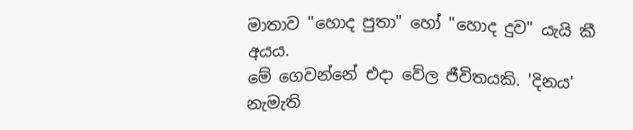මාතාව "හොද පුතා" හෝ "හොද දුව" යැයි කී අයය.
මේ ගෙවන්නේ එදා වේල ජීවිතයකි. 'දිනය' නැමැති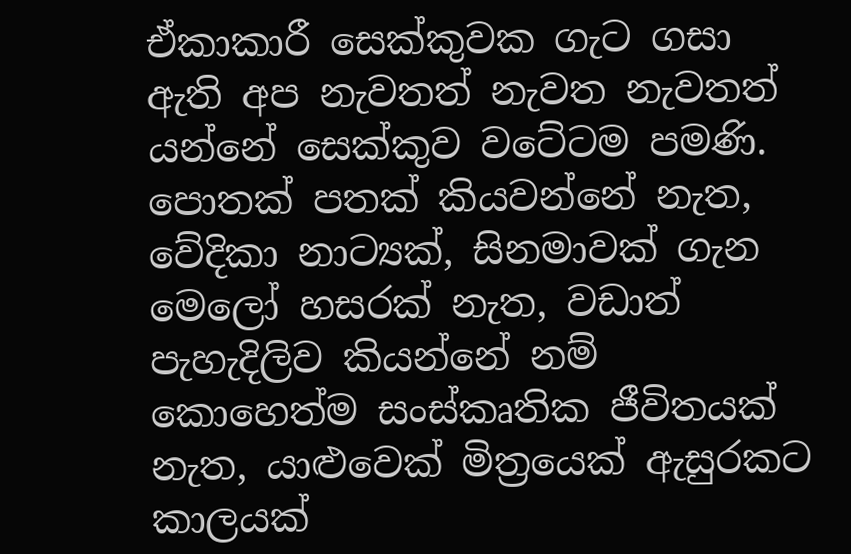ඒකාකාරී සෙක්කුවක ගැට ගසා ඇති අප නැවතත් නැවත නැවතත් යන්නේ සෙක්කුව වටේටම පමණි. පොතක් පතක් කියවන්නේ නැත, වේදිකා නාට්‍යක්, සිනමාවක් ගැන මෙලෝ හසරක් නැත, වඩාත් පැහැදිලිව කියන්නේ නම් කොහෙත්ම සංස්කෘතික ජීවිතයක් නැත, යාළුවෙක් මිත්‍රයෙක් ඇසුරකට කාලයක්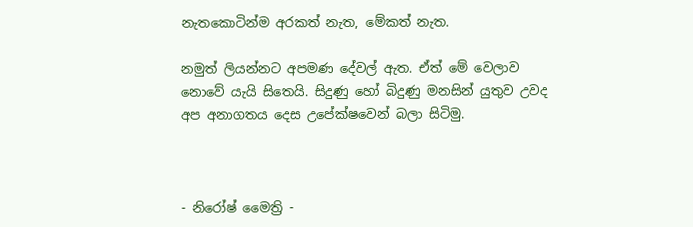නැතකොටින්ම අරකත් නැත, මේකත් නැත.

නමුත් ලියන්නට අපමණ දේවල් ඇත. ඒත් මේ වෙලාව නොවේ යැයි සිතෙයි. සිදුණු හෝ බිදුණු මනසින් යුතුව උවද අප අනාගතය දෙස උපේක්ෂවෙන් බලා සිටිමු.



- නිරෝෂ් මෛත්‍රි -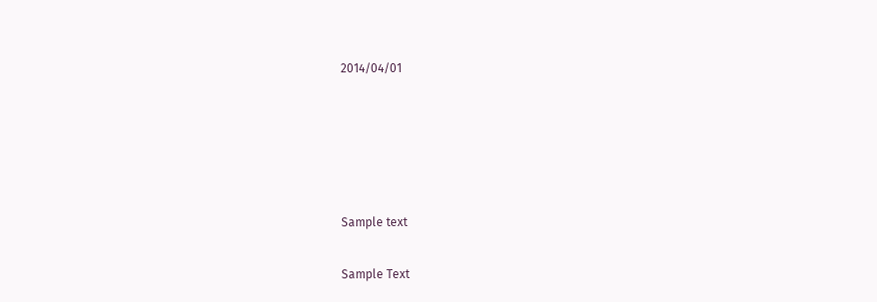2014/04/01





Sample text

Sample Text